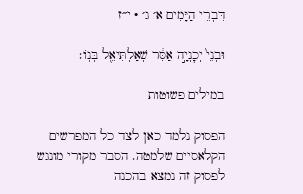דִּבְרֵי הַיָּמִים א׳ ג׳ · י״ז

וּבְנֵי֙ יְכׇנְיָ֣ה אַסִּ֔ר שְׁאַלְתִּיאֵ֖ל בְּנֽוֹ׃

במילים פשוטות

הפסוק נלמד כאן לצד כל המפרשים הקלאסיים שלמטה. הסבר מקורי מונגש לפסוק זה נמצא בהכנה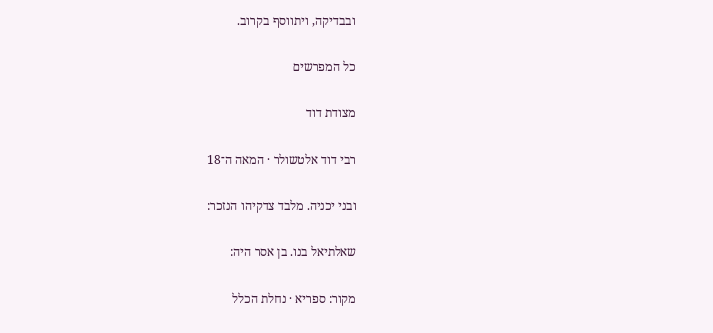ובבדיקה, ויתווסף בקרוב.

כל המפרשים

מצודת דוד

רבי דוד אלטשולר · המאה ה־18

ובני יכניה. מלבד צדקיהו הנזכר:

שאלתיאל בנו. בן אסר היה:

מקור: ספריא · נחלת הכלל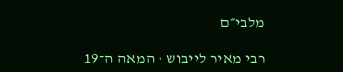מלבי״ם

רבי מאיר לייבוש · המאה ה־19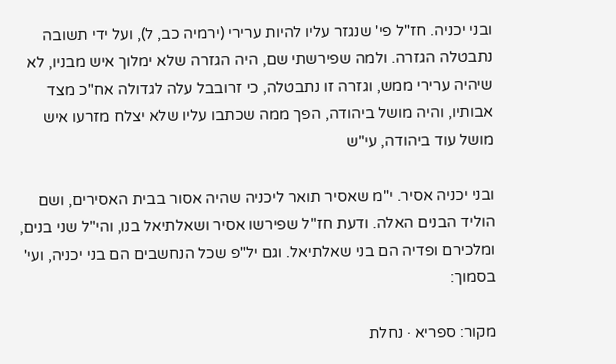ובני יכניה. חז"ל פי' שנגזר עליו להיות ערירי (ירמיה כב, ל), ועל ידי תשובה נתבטלה הגזרה. ולמה שפירשתי שם, היה הגזרה שלא ימלוך איש מבניו, לא שיהיה ערירי ממש, וגזרה זו נתבטלה, כי זרובבל עלה לגדולה אח"כ מצד אבותיו, והיה מושל ביהודה, הפך ממה שכתבו עליו שלא יצלח מזרעו איש מושל עוד ביהודה, עי"ש

ובני יכניה אסיר. י"מ שאסיר תואר ליכניה שהיה אסור בבית האסירים, ושם הוליד הבנים האלה. ודעת חז"ל שפירשו אסיר ושאלתיאל בנו, והי"ל שני בנים, ומלכירם ופדיה הם בני שאלתיאל. וגם יל"פ שכל הנחשבים הם בני יכניה, ועי' בסמוך:

מקור: ספריא · נחלת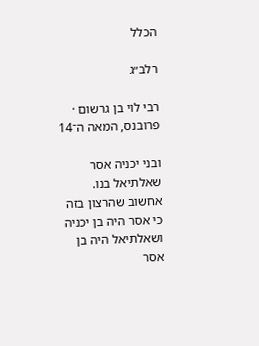הכלל

רלב״ג

רבי לוי בן גרשום · פרובנס, המאה ה־14

ובני יכניה אסר שאלתיאל בנו. אחשוב שהרצון בזה כי אסר היה בן יכניה ושאלתיאל היה בן אסר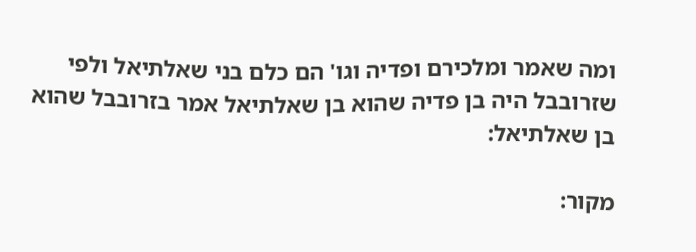ומה שאמר ומלכירם ופדיה וגו' הם כלם בני שאלתיאל ולפי שזרובבל היה בן פדיה שהוא בן שאלתיאל אמר בזרובבל שהוא בן שאלתיאל:

מקור: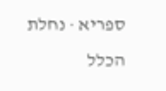ספריא · נחלת הכלל